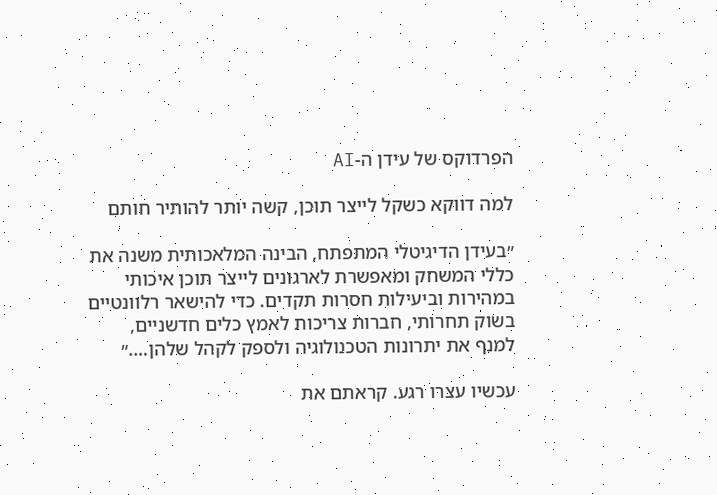הפרדוקס של עידן ה-AI

למה דווקא כשקל לייצר תוכן, קשה יותר להותיר חותם

״בעידן הדיגיטלי המתפתח, הבינה המלאכותית משנה את כללי המשחק ומאפשרת לארגונים לייצר תוכן איכותי במהירות וביעילות חסרות תקדים. כדי להישאר רלוונטיים בשוק תחרותי, חברות צריכות לאמץ כלים חדשניים, למנף את יתרונות הטכנולוגיה ולספק לקהל שלהן….״

עכשיו עצרו רגע. קראתם את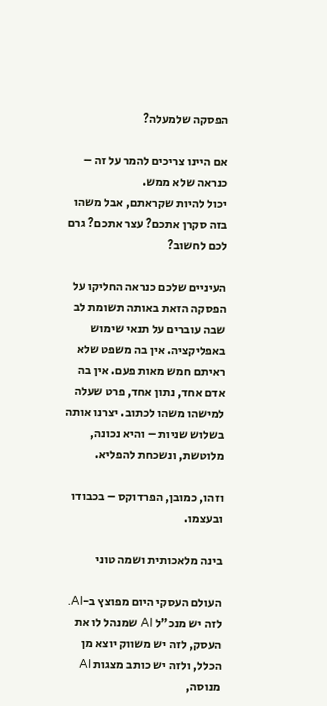הפסקה שלמעלה?

אם היינו צריכים להמר על זה – כנראה שלא ממש.
יכול להיות שקראתם, אבל משהו בזה סקרן אתכם? עצר אתכם? גרם לכם לחשוב?

העיניים שלכם כנראה החליקו על הפסקה הזאת באותה תשומת לב שבה עוברים על תנאי שימוש באפליקציה. אין בה משפט שלא ראיתם חמש מאות פעם. אין בה אדם אחד, נתון אחד, פרט שעלה למישהו משהו לכתוב. יצרנו אותה בשלוש שניות – והיא נכונה, מלוטשת, ונשכחת להפליא.

וזהו, כמובן, הפרדוקס – בכבודו ובעצמו.

בינה מלאכותית ושמה טוני

העולם העסקי היום מפוצץ ב-AI.
לזה יש מנכ"ל AI שמנהל לו את העסק, לזה יש משווק יוצא מן הכלל, ולזה יש כותב מצגות AI מנוסה,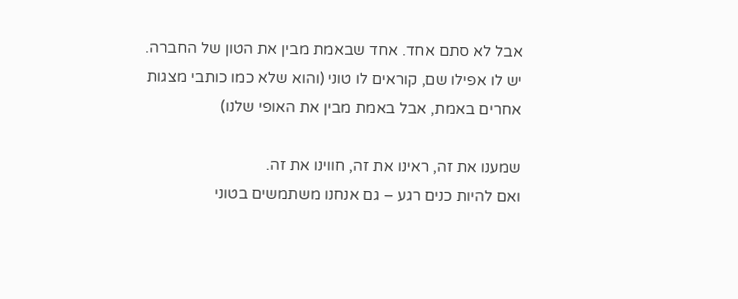אבל לא סתם אחד. אחד שבאמת מבין את הטון של החברה.
יש לו אפילו שם, קוראים לו טוני (והוא שלא כמו כותבי מצגות אחרים באמת, אבל באמת מבין את האופי שלנו)

שמענו את זה, ראינו את זה, חווינו את זה.
ואם להיות כנים רגע – גם אנחנו משתמשים בטוני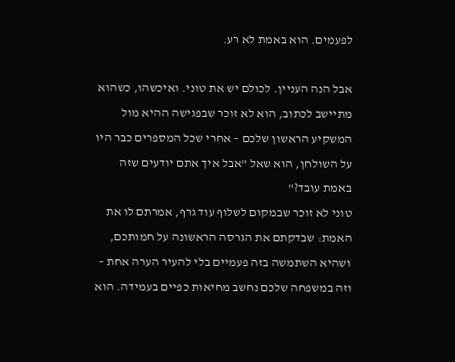לפעמים. הוא באמת לא רע.

אבל הנה העניין. לכולם יש את טוני. ואיכשהו, כשהוא מתיישב לכתוב, הוא לא זוכר שבפגישה ההיא מול המשקיע הראשון שלכם – אחרי שכל המספרים כבר היו על השולחן, הוא שאל "אבל איך אתם יודעים שזה באמת עובד?"
טוני לא זוכר שבמקום לשלוף עוד גרף, אמרתם לו את האמת: שבדקתם את הגרסה הראשונה על חמותכם, ושהיא השתמשה בזה פעמיים בלי להעיר הערה אחת – וזה במשפחה שלכם נחשב מחיאות כפיים בעמידה. הוא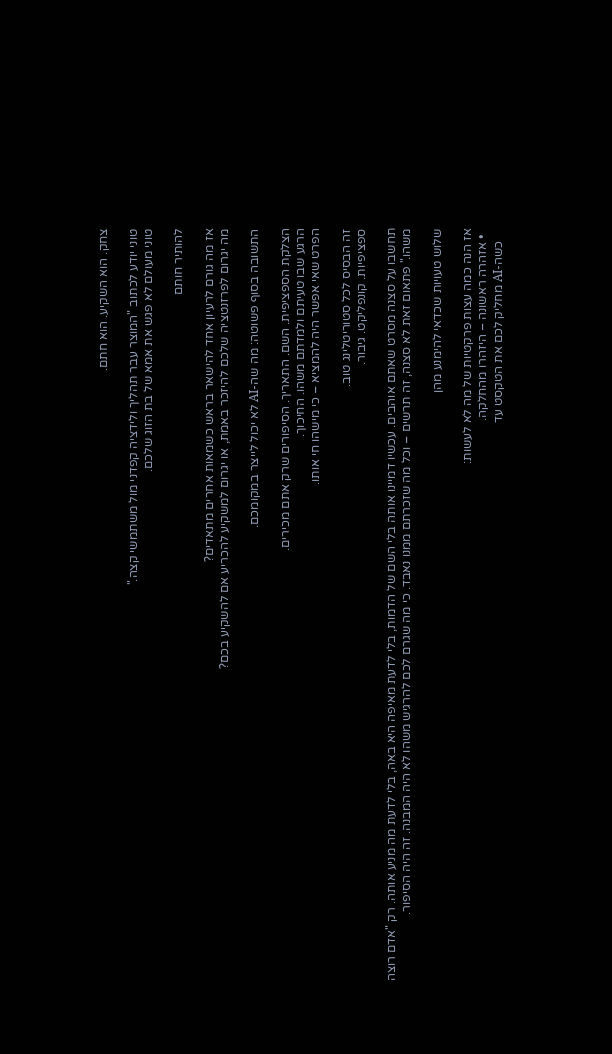צחק. הוא השקיע. הוא חתם.

טוני יודע לכתוב "המוצר עבר תהליך ולידציה קפדני מול משתמשי קצה."
טוני מעולם לא פגש את אמא של בת הזוג שלכם.

להותיר חותם

אז מה גורם לרעיון אחד להישאר בראש כשמאות אחרים מתאדים?
מה יגרום לפרזנטציה שלכם להיזכר באמת, או יגרום למשקיע להכריע אם להשקיע בכם?

התשובה בסוף פשוטה: מה שה-AI לא יכול לייצר במקומכם.

הצלקת הספציפית. השם. התאריך. הסיפורים שרק אתם מכירים.
הרגע שבו טעיתם ולמדתם משהו. החיכוך.
הפרט שאי אפשר היה להמציא – כי מישהו חי אותו.

זה הבסיס לכל סטוריטלינג טוב.
ספציפיות. קונפליקט. גיבור.

תחשבו על סצנה מסרט שאתם אוהבים. עכשיו דמיינו אותה בלי השם של הדמות, בלי לדעת מאיפה היא באה, בלי לדעת מה מניע אותה. רק "אדם רוצה משהו." פתאום זאת לא סצנה, זה תרשים – וכל מה שזכרתם ממנו נאבד. כי מה שגרם לכם להרגיש משהו לא היה המבנה. זה היה הסיפור.

שלוש טעויות שכדאי להימנע מהן

אז הנה כמה עצות פרקטיות של מה לא לעשות:
  • אזהרה ראשונה – היזהרו מהחלקה.
    כשה-AI מחליק לכם את הטקסט עד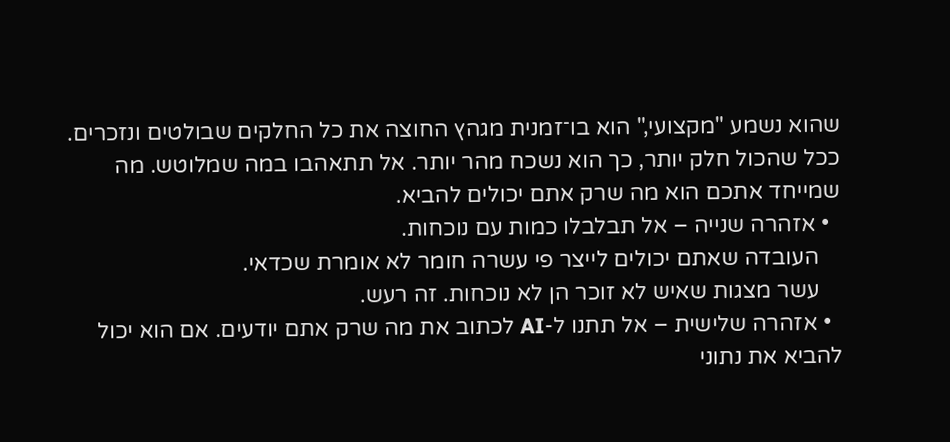שהוא נשמע "מקצועי," הוא בו־זמנית מגהץ החוצה את כל החלקים שבולטים ונזכרים. ככל שהכול חלק יותר, כך הוא נשכח מהר יותר. אל תתאהבו במה שמלוטש. מה שמייחד אתכם הוא מה שרק אתם יכולים להביא.
  • אזהרה שנייה – אל תבלבלו כמות עם נוכחות.
    העובדה שאתם יכולים לייצר פי עשרה חומר לא אומרת שכדאי.
    עשר מצגות שאיש לא זוכר הן לא נוכחות. זה רעש.
  • אזהרה שלישית – אל תתנו ל-AI לכתוב את מה שרק אתם יודעים. אם הוא יכול להביא את נתוני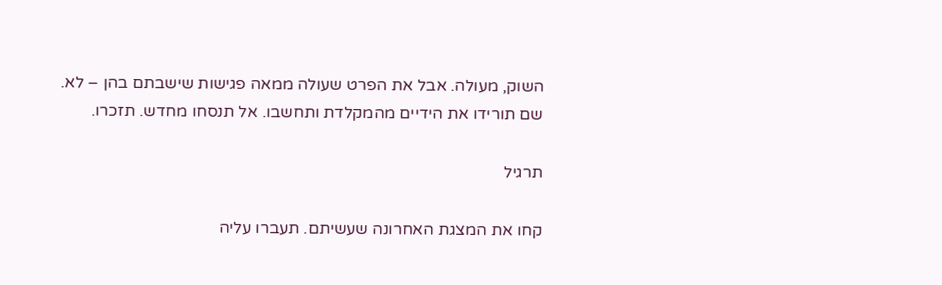השוק, מעולה. אבל את הפרט שעולה ממאה פגישות שישבתם בהן – לא. שם תורידו את הידיים מהמקלדת ותחשבו. אל תנסחו מחדש. תזכרו.

תרגיל

קחו את המצגת האחרונה שעשיתם. תעברו עליה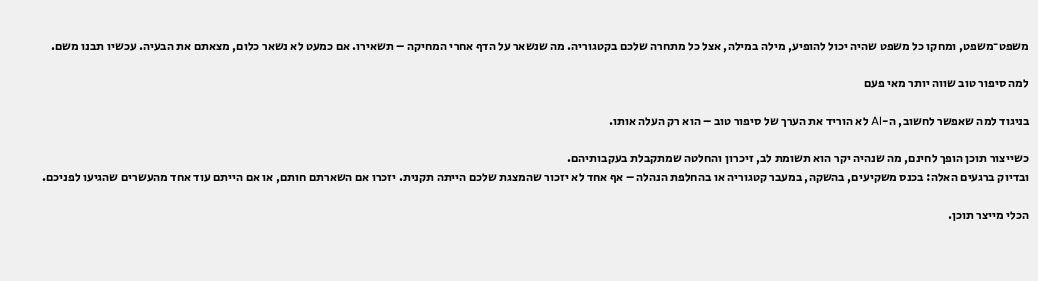משפט־משפט, ומחקו כל משפט שהיה יכול להופיע, מילה במילה, אצל כל מתחרה שלכם בקטגוריה. מה שנשאר על הדף אחרי המחיקה – תשאירו. אם כמעט לא נשאר כלום, מצאתם את הבעיה. עכשיו תבנו משם.

למה סיפור טוב שווה יותר מאי פעם

בניגוד למה שאפשר לחשוב, ה-AI לא הוריד את הערך של סיפור טוב – הוא רק העלה אותו.

כשייצור תוכן הופך לחינם, מה שנהיה יקר הוא תשומת לב, זיכרון והחלטה שמתקבלת בעקבותיהם.
ובדיוק ברגעים האלה: בכנס משקיעים, בהשקה, במעבר קטגוריה או בהחלפת הנהלה – אף אחד לא יזכור שהמצגת שלכם הייתה תקנית. יזכרו אם השארתם חותם, או אם הייתם עוד אחד מהעשרים שהגיעו לפניכם.

הכלי מייצר תוכן.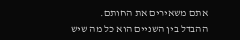אתם משאירים את החותם.
ההבדל בין השניים הוא כל מה שיש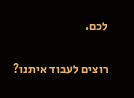לכם.

רוצים לעבוד איתנו?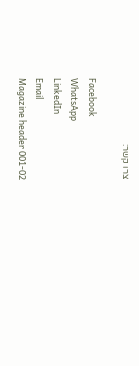צרו קשר:

Facebook
WhatsApp
LinkedIn
Email
Magazine header 001-02